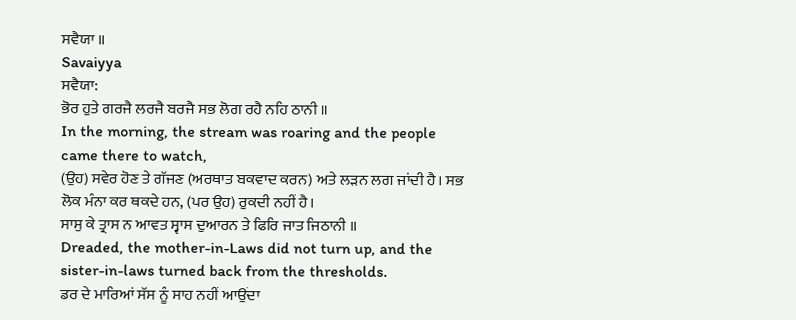ਸਵੈਯਾ ॥
Savaiyya
ਸਵੈਯਾ:
ਭੋਰ ਹੁਤੇ ਗਰਜੈ ਲਰਜੈ ਬਰਜੈ ਸਭ ਲੋਗ ਰਹੈ ਨਹਿ ਠਾਨੀ ॥
In the morning, the stream was roaring and the people came there to watch,
(ਉਹ) ਸਵੇਰ ਹੋਣ ਤੇ ਗੱਜਣ (ਅਰਥਾਤ ਬਕਵਾਦ ਕਰਨ) ਅਤੇ ਲੜਨ ਲਗ ਜਾਂਦੀ ਹੈ। ਸਭ ਲੋਕ ਮੰਨਾ ਕਰ ਥਕਦੇ ਹਨ, (ਪਰ ਉਹ) ਰੁਕਦੀ ਨਹੀਂ ਹੈ।
ਸਾਸੁ ਕੇ ਤ੍ਰਾਸ ਨ ਆਵਤ ਸ੍ਵਾਸ ਦੁਆਰਨ ਤੇ ਫਿਰਿ ਜਾਤ ਜਿਠਾਨੀ ॥
Dreaded, the mother-in-Laws did not turn up, and the sister-in-laws turned back from the thresholds.
ਡਰ ਦੇ ਮਾਰਿਆਂ ਸੱਸ ਨੂੰ ਸਾਹ ਨਹੀਂ ਆਉਂਦਾ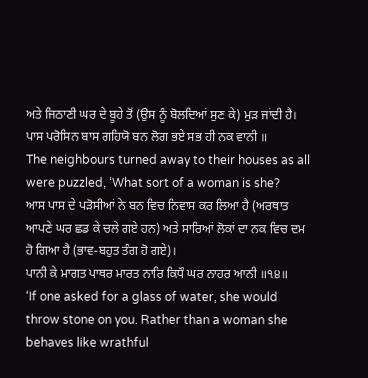ਅਤੇ ਜਿਠਾਣੀ ਘਰ ਦੇ ਬੂਹੇ ਤੋਂ (ਉਸ ਨੂੰ ਬੋਲਦਿਆਂ ਸੁਣ ਕੇ) ਮੁੜ ਜਾਂਦੀ ਹੈ।
ਪਾਸ ਪਰੋਸਿਨ ਬਾਸ ਗਹਿਯੋ ਬਨ ਲੋਗ ਭਏ ਸਭ ਹੀ ਨਕ ਵਾਨੀ ॥
The neighbours turned away to their houses as all were puzzled, ‘What sort of a woman is she?
ਆਸ ਪਾਸ ਦੇ ਪੜੋਸੀਆਂ ਨੇ ਬਨ ਵਿਚ ਨਿਵਾਸ ਕਰ ਲਿਆ ਹੈ (ਅਰਥਾਤ ਆਪਣੇ ਘਰ ਛਡ ਕੇ ਚਲੇ ਗਏ ਹਨ) ਅਤੇ ਸਾਰਿਆਂ ਲੋਕਾਂ ਦਾ ਨਕ ਵਿਚ ਦਮ ਹੋ ਗਿਆ ਹੈ (ਭਾਵ-ਬਹੁਤ ਤੰਗ ਹੋ ਗਏ)।
ਪਾਨੀ ਕੇ ਮਾਗਤ ਪਾਥਰ ਮਾਰਤ ਨਾਰਿ ਕਿਧੌ ਘਰ ਨਾਹਰ ਆਨੀ ॥੧੪॥
‘If one asked for a glass of water, she would throw stone on you. Rather than a woman she behaves like wrathful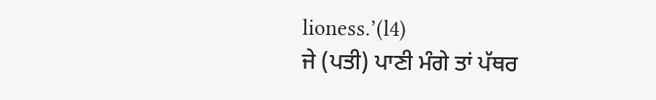lioness.’(l4)
ਜੇ (ਪਤੀ) ਪਾਣੀ ਮੰਗੇ ਤਾਂ ਪੱਥਰ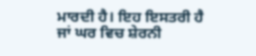ਮਾਰਦੀ ਹੈ। ਇਹ ਇਸਤਰੀ ਹੈ ਜਾਂ ਘਰ ਵਿਚ ਸ਼ੇਰਨੀ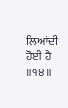ਲਿਆਂਦੀ ਹੋਈ ਹੈ ॥੧੪॥